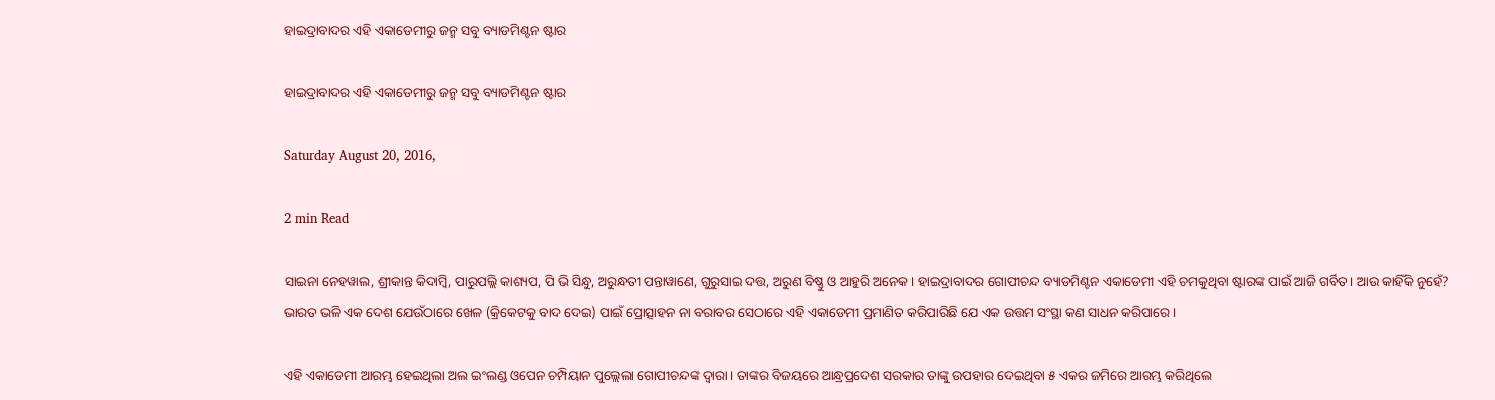ହାଇଦ୍ରାବାଦର ଏହି ଏକାଡେମୀରୁ ଜନ୍ମ ସବୁ ବ୍ୟାଡମିଣ୍ଟନ ଷ୍ଟାର

ହାଇଦ୍ରାବାଦର ଏହି ଏକାଡେମୀରୁ ଜନ୍ମ ସବୁ ବ୍ୟାଡମିଣ୍ଟନ ଷ୍ଟାର

Saturday August 20, 2016,

2 min Read

ସାଇନା ନେହୱାଲ, ଶ୍ରୀକାନ୍ତ କିଦାମ୍ବି, ପାରୁପଲ୍ଲି କାଶ୍ୟପ, ପି ଭି ସିନ୍ଧୁ, ଅରୁନ୍ଧତୀ ପନ୍ତାୱାଣେ, ଗୁରୁସାଇ ଦତ୍ତ, ଅରୁଣ ବିଷ୍ଣୁ ଓ ଆହୁରି ଅନେକ। ହାଇଦ୍ରାବାଦର ଗୋପୀଚନ୍ଦ ବ୍ୟାଡମିଣ୍ଟନ ଏକାଡେମୀ ଏହି ଚମକୁଥିବା ଷ୍ଟାରଙ୍କ ପାଇଁ ଆଜି ଗର୍ବିତ। ଆଉ କାହିଁକି ନୁହେଁ? ଭାରତ ଭଳି ଏକ ଦେଶ ଯେଉଁଠାରେ ଖେଳ (କ୍ରିକେଟକୁ ବାଦ ଦେଇ) ପାଇଁ ପ୍ରୋତ୍ସାହନ ନା ବରାବର ସେଠାରେ ଏହି ଏକାଡେମୀ ପ୍ରମାଣିତ କରିପାରିଛି ଯେ ଏକ ଉତ୍ତମ ସଂସ୍ଥା କଣ ସାଧନ କରିପାରେ।

ଏହି ଏକାଡେମୀ ଆରମ୍ଭ ହେଇଥିଲା ଅଲ ଇଂଲଣ୍ଡ ଓପେନ ଚମ୍ପିୟାନ ପୁଲ୍ଲେଲା ଗୋପୀଚନ୍ଦଙ୍କ ଦ୍ଵାରା। ତାଙ୍କର ବିଜୟରେ ଆନ୍ଧ୍ରପ୍ରଦେଶ ସରକାର ତାଙ୍କୁ ଉପହାର ଦେଇଥିବା ୫ ଏକର ଜମିରେ ଆରମ୍ଭ କରିଥିଲେ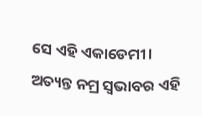ସେ ଏହି ଏକାଡେମୀ। ଅତ୍ୟନ୍ତ ନମ୍ର ସ୍ଵଭାବର ଏହି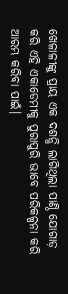ଖେଳାଳୀଙ୍କୁ ପ୍ରାୟ ଏକ ଦଶନ୍ଧି ଲାଗିଥିଲା ପାଣ୍ଠି ଯୋଗାଡ଼ କରି ଏହି ଏକାଡେମୀକୁ ପୁରାପୁରି ଭାବେ ପରିକଳ୍ପନା କରି ଆରମ୍ଭ କରିବା ପାଇଁ।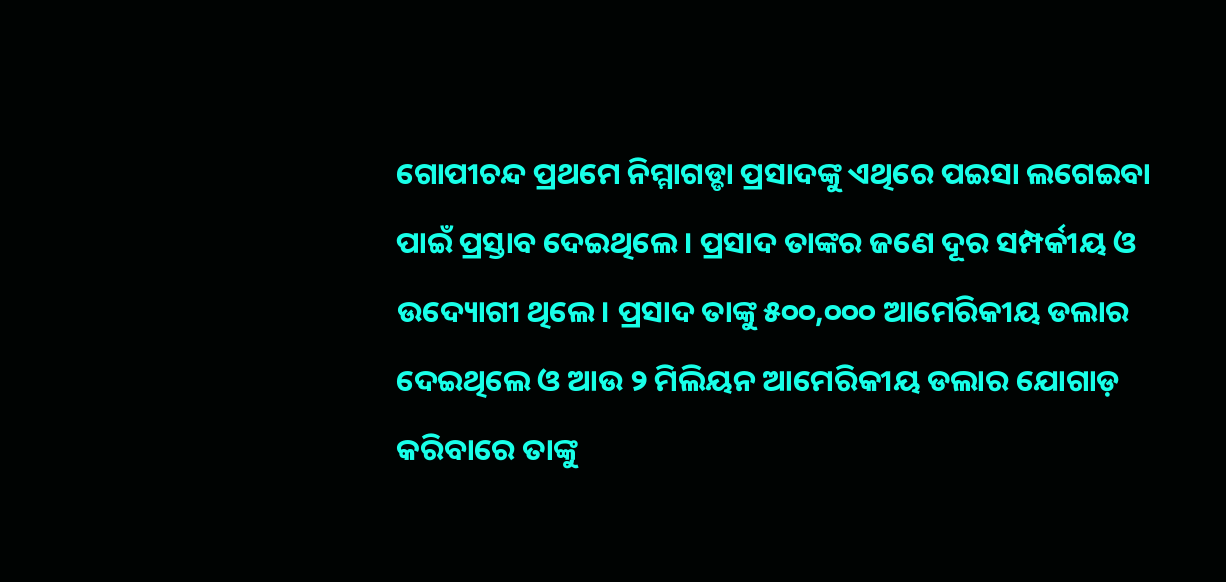ଗୋପୀଚନ୍ଦ ପ୍ରଥମେ ନିମ୍ମାଗଡ୍ଡା ପ୍ରସାଦଙ୍କୁ ଏଥିରେ ପଇସା ଲଗେଇବା ପାଇଁ ପ୍ରସ୍ତାବ ଦେଇଥିଲେ। ପ୍ରସାଦ ତାଙ୍କର ଜଣେ ଦୂର ସମ୍ପର୍କୀୟ ଓ ଉଦ୍ୟୋଗୀ ଥିଲେ। ପ୍ରସାଦ ତାଙ୍କୁ ୫୦୦,୦୦୦ ଆମେରିକୀୟ ଡଲାର ଦେଇଥିଲେ ଓ ଆଉ ୨ ମିଲିୟନ ଆମେରିକୀୟ ଡଲାର ଯୋଗାଡ଼ କରିବାରେ ତାଙ୍କୁ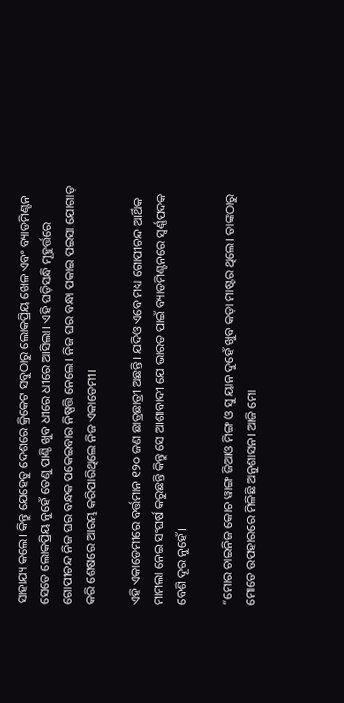ସାହାଯ୍ୟ କଲେ। କିନ୍ତୁ ଯେହେତୁ ଦେଶରେ କ୍ରିକେଟ ସବୁଠାରୁ ଲୋକପ୍ରିୟ ଖେଳ ଏବଂ ବ୍ୟାଡମିଣ୍ଟନ ସେତେ ଲୋକପ୍ରିୟ ନୁହେଁ ତେଣୁ ପାଣ୍ଠି ଖୁବ ଧୀରେ ଧୀରେ ଆସିଲା। ଏହି ଘଡ଼ିସନ୍ଧି ମୂହୁର୍ତ୍ତରେ ଗୋପୀଚନ୍ଦ ନିଜ ଘର ବନ୍ଧକ ପକେଇବାର ନିଷ୍ପତ୍ତି ନେଲେ। ନିଜ ଘର ବନ୍ଧା ପକାଇ ପଇସା ଯୋଗାଡ଼ କରି ଶେଷରେ ଆରମ୍ଭ କରିପାରିଥିଲେ ନିଜ ଏକାଡେମୀ।

ଏହି ଏକାଡେମୀରେ ବର୍ତ୍ତମାନ ୧୨୦ ଜଣ ଛାତ୍ରଛାତ୍ରୀ ଅଛନ୍ତି। ଯଦିଓ ଏବେ ମଧ୍ୟ ଗୋପୀଚନ୍ଦ ଆର୍ଥିକ ମାମଲା ନେଇ ସଂଘର୍ଷ କରୁଛନ୍ତି କିନ୍ତୁ ସେ ଆଶାବାଦୀ ଯେ ଭାରତ ପାଇଁ ବ୍ୟାଡମିଣ୍ଟନରେ ସ୍ଵର୍ଣ୍ଣପଦକ ବେଶି ଦୂର ନୁହେଁ।

“ମୋର ଚାଇନିଜ କୋଚ ୱାଙ୍ଗ ଜିଆଓ ମିଙ୍ଗ ଓ ସୁ ୟାନ ଦୁହେଁ ଖୁବ କଡ଼ା ମାଷ୍ଟର ଥିଲେ। ତାଙ୍କଠାରୁ ମୋତେ ଉପହାରରେ ମିଳିଛି ଅନୁଶାସନ। ଆଜି ମୋ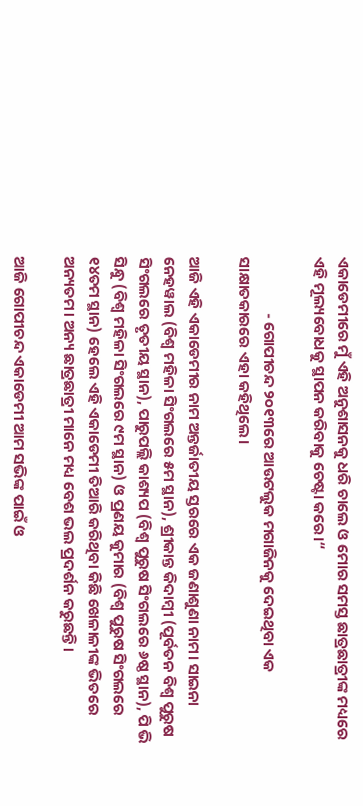ଏକାଡେମୀରେ ମୁଁ ଏହି ଅନୁଶାସନକୁ ଧରି ଚାଲେ ଓ ମୋର ସମସ୍ତ ଛାତ୍ରଛାତ୍ରୀଙ୍କ ମଧ୍ୟରେ ଏହି ମୂଲ୍ୟବୋଧକୁ ସ୍ଥାପନ କରିବାକୁ ଚେଷ୍ଟା କରେ।“

                - ଗୋପୀଚନ୍ଦ ୨୦୧୩ରେ ଆଉଟଲୁକ ମଗାଜିନକୁ ଦେଇଥିବା ଏକ ସାକ୍ଷାତକାରରେ ଏହା କହିଥିଲେ।

ଆଜି ଏହି ଏକାଡେମୀର ନାମ ଅନ୍ତର୍ଜାତୀୟ ସ୍ତରରେ ଏକ ଜଣାଶୁଣା ନାମ। ସାଇନା ନେହୱାଲ (ବିଶ୍ଵ ମହିଳା ସିଂଗଲରେ ୫ମ ସ୍ଥାନ), ଶ୍ରୀକାନ୍ତ କିଦାମ୍ବୀ (ପୂର୍ବତନ ବିଶ୍ଵ ପୁରୁଷ ସିଂଗଲରେ ତୃତୀୟ ସ୍ଥାନ), ପାରୁପଲ୍ଲି କାଶ୍ୟପ (ବିଶ୍ଵ ପୁରୁଷ ସିଂଗଲରେ ୬ଷ୍ଠ ସ୍ଥାନ), ପି ଭି ସିନ୍ଧୁ (ବିଶ୍ଵ ମହିଳା ସିଂଗଲରେ ୯ମ ସ୍ଥାନ) ଓ ପ୍ରଣୟ କୁମାର (ବିଶ୍ଵ ପୁରୁଷ ସିଂଗଲରେ ୧୪ତମ ସ୍ଥାନ) ହେଲେ ଏହି ଏକାଡେମୀ ତିଆରି କରିଥିବା କିଛି ଖେଳାଳୀଙ୍କ ଭିତରେ ଅନ୍ୟତମ। ଅନ୍ୟ ଛାତ୍ରଛାତ୍ରୀ ମାନେ ମଧ୍ୟ ବେଶ ଭଲ ପ୍ରଦର୍ଶନ କରୁଛନ୍ତି।

ଆଜି ଗୋପୀଚନ୍ଦ ଏକାଡେମୀ ଆମ ସଭିଙ୍କ ପାଇଁ ଓ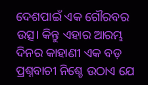ଦେଶପାଇଁ ଏକ ଗୌରବର ଉତ୍ସ। କିନ୍ତୁ ଏହାର ଆରମ୍ଭ ଦିନର କାହାଣୀ ଏକ ବଡ଼ ପ୍ରଶ୍ନବାଚୀ ନିଶ୍ଚେ ଉଠାଏ ଯେ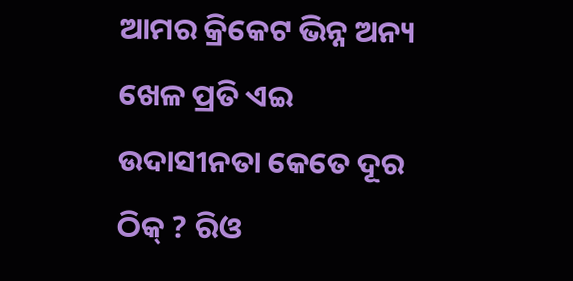ଆମର କ୍ରିକେଟ ଭିନ୍ନ ଅନ୍ୟ ଖେଳ ପ୍ରତି ଏଇ ଉଦାସୀନତା କେତେ ଦୂର ଠିକ୍ ? ରିଓ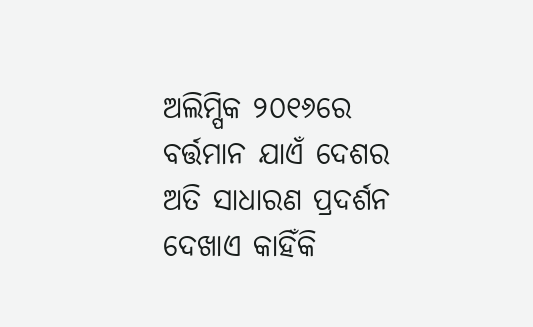ଅଲିମ୍ପିକ ୨୦୧୬ରେ ବର୍ତ୍ତମାନ ଯାଏଁ ଦେଶର ଅତି ସାଧାରଣ ପ୍ରଦର୍ଶନ ଦେଖାଏ କାହିଁକି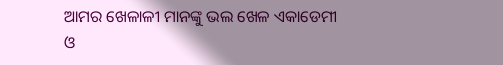ଆମର ଖେଳାଳୀ ମାନଙ୍କୁ ଭଲ ଖେଳ ଏକାଡେମୀ ଓ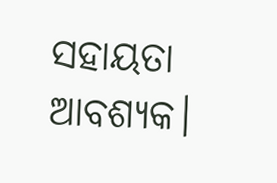ସହାୟତା ଆବଶ୍ୟକ।